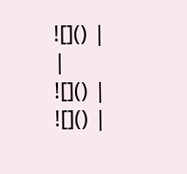![]() |
|
![]() |
![]() |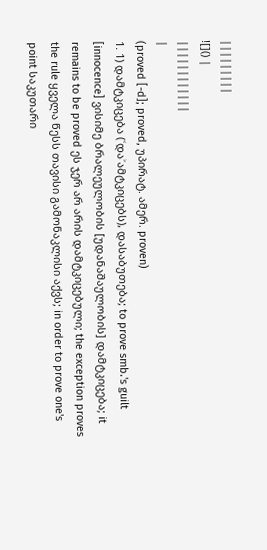|||||||||
![]() |
||||||||||||
|
(proved [-d]; proved, უპირატ. ამერ. proven)
1. 1) დამტკიცება (˂და˃ამტკიცებს), დასაბუთება; to prove smb.'s guilt [innocence] ვისიმე ბრალეულობის [უდანაშაულობის] დამტკიცება; it remains to be proved ეს ჯერ არ არის დამტკიცებული; the exception proves the rule ყველა წესს თავისი გამონაკლისი აქვს; in order to prove one's point საკუთარი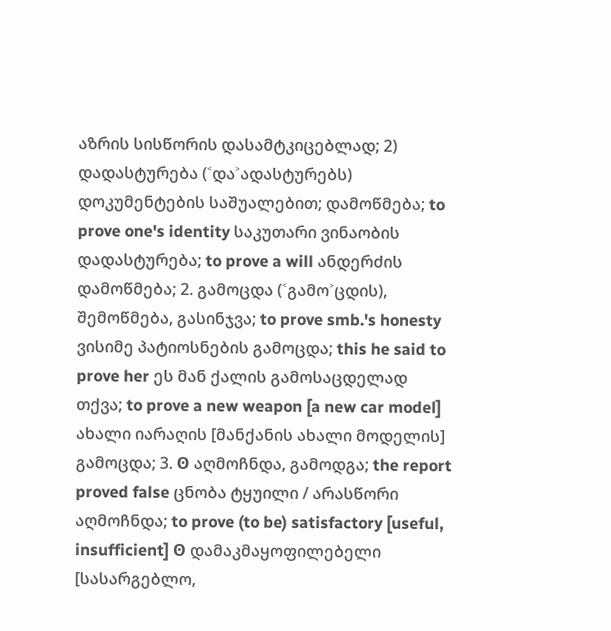აზრის სისწორის დასამტკიცებლად; 2) დადასტურება (˂და˃ადასტურებს) დოკუმენტების საშუალებით; დამოწმება; to prove one's identity საკუთარი ვინაობის დადასტურება; to prove a will ანდერძის დამოწმება; 2. გამოცდა (˂გამო˃ცდის), შემოწმება, გასინჯვა; to prove smb.'s honesty ვისიმე პატიოსნების გამოცდა; this he said to prove her ეს მან ქალის გამოსაცდელად თქვა; to prove a new weapon [a new car model] ახალი იარაღის [მანქანის ახალი მოდელის] გამოცდა; 3. ʘ აღმოჩნდა, გამოდგა; the report proved false ცნობა ტყუილი / არასწორი აღმოჩნდა; to prove (to be) satisfactory [useful, insufficient] ʘ დამაკმაყოფილებელი [სასარგებლო,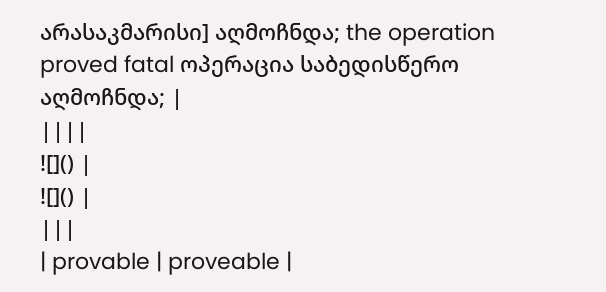არასაკმარისი] აღმოჩნდა; the operation proved fatal ოპერაცია საბედისწერო აღმოჩნდა; |
||||
![]() |
![]() |
|||
| provable | proveable |